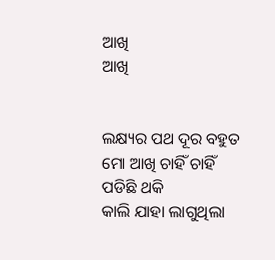ଆଖି
ଆଖି


ଲକ୍ଷ୍ୟର ପଥ ଦୂର ବହୁତ
ମୋ ଆଖି ଚାହିଁ ଚାହିଁ
ପଡିଛି ଥକି
କାଲି ଯାହା ଲାଗୁଥିଲା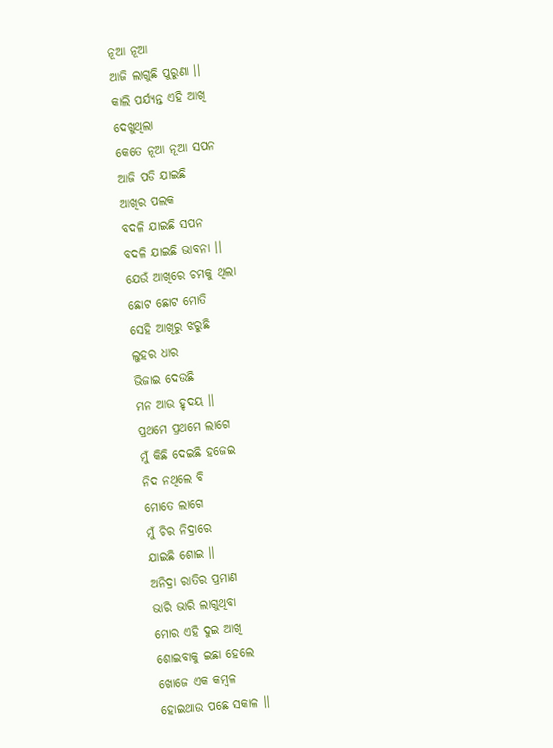ନୂଆ ନୂଆ
ଆଜି ଲାଗୁଛି ପୁରୁଣା ।।
କାଲି ପର୍ଯ୍ୟନ୍ତ ଏହି ଆଖି
ଦେଖୁଥିଲା
କେତେ ନୂଆ ନୂଆ ସପନ
ଆଜି ପଡି ଯାଇଛି
ଆଖିର ପଲକ
ବଦଳି ଯାଇଛି ସପନ
ବଦଳି ଯାଇଛି ଭାବନା ।।
ଯେଉଁ ଆଖିରେ ଚମକୁ ଥିଲା
ଛୋଟ ଛୋଟ ମୋତି
ସେହି ଆଖିରୁ ଝରୁଛି
ଲୁହର ଧାର
ଭିଜାଇ ଦେଉଛି
ମନ ଆଉ ହୃଦୟ ।।
ପ୍ରଥମେ ପ୍ରଥମେ ଲାଗେ
ମୁଁ କିଛି ଦେଇଛି ହଜେଇ
ନିଦ ନଥିଲେ ବି
ମୋତେ ଲାଗେ
ମୁଁ ଚିର ନିଦ୍ରାରେ
ଯାଇଛି ଶୋଇ ।।
ଅନିଦ୍ରା ରାତିର ପ୍ରମାଣ
ଭାରି ଭାରି ଲାଗୁଥିବା
ମୋର ଏହି ଦୁଇ ଆଖି
ଶୋଇବାକୁ ଇଛା ହେଲେ
ଖୋଜେ ଏକ କମ୍ବଳ
ହୋଇଥାଉ ପଛେ ସକାଳ ।।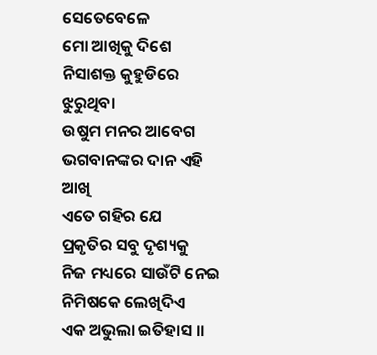ସେତେବେଳେ
ମୋ ଆଖିକୁ ଦିଶେ
ନିସାଶକ୍ତ କୁହୁଡିରେ ଝୁରୁଥିବା
ଉଷୁମ ମନର ଆବେଗ
ଭଗବାନଙ୍କର ଦାନ ଏହି ଆଖି
ଏତେ ଗହିର ଯେ
ପ୍ରକୃତିର ସବୁ ଦୃଶ୍ୟକୁ
ନିଜ ମଧ୍ୟରେ ସାଉଁଟି ନେଇ
ନିମିଷକେ ଲେଖିଦିଏ
ଏକ ଅଭୁଲା ଇତିହାସ ।।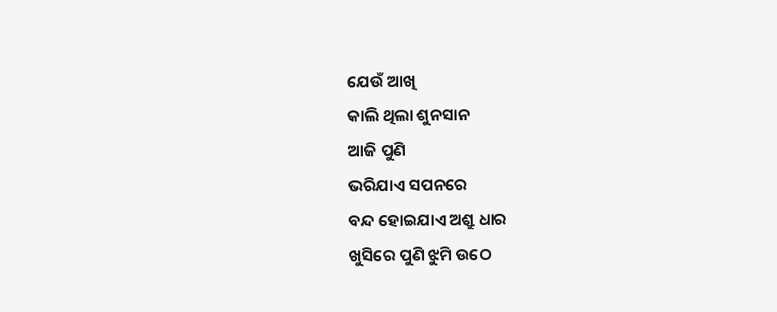ଯେଉଁ ଆଖି
କାଲି ଥିଲା ଶୁନସାନ
ଆଜି ପୁଣି
ଭରିଯାଏ ସପନରେ
ବନ୍ଦ ହୋଇଯାଏ ଅଶ୍ରୁ ଧାର
ଖୁସିରେ ପୁଣି ଝୁମି ଉଠେ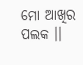ମୋ ଆଖିର ପଲକ ।।